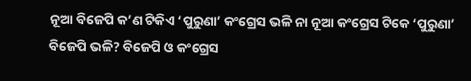ନୂଆ ବିଜେପି କ’ଣ ଟିକିଏ ‘ପୁରୁଣା’ କଂଗ୍ରେସ ଭଳି ନା ନୂଆ କଂଗ୍ରେସ ଟିକେ ‘ପୁରୁଣା’ ବିଜେପି ଭଳି? ବିଜେପି ଓ କଂଗ୍ରେସ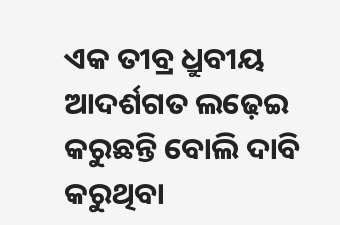ଏକ ତୀବ୍ର ଧ୍ରୁବୀୟ ଆଦର୍ଶଗତ ଲଢ଼େଇ କରୁଛନ୍ତି ବୋଲି ଦାବି କରୁଥିବା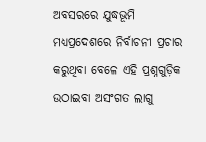ଅବସରରେ ଯୁଦ୍ଧଭୂମି ମଧ୍ୟପ୍ରଦେଶରେ ନିର୍ବାଚନୀ ପ୍ରଚାର କରୁଥିବା ବେଳେ ଏହି ପ୍ରଶ୍ନଗୁଡ଼ିକ ଉଠାଇବା ଅସଂଗତ ଲାଗୁ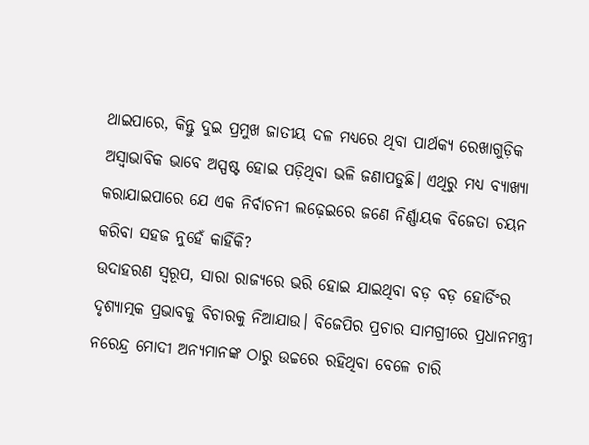ଥାଇପାରେ, କିନ୍ତୁ ଦୁଇ ପ୍ରମୁଖ ଜାତୀୟ ଦଳ ମଧ୍ୟରେ ଥିବା ପାର୍ଥକ୍ୟ ରେଖାଗୁଡ଼ିକ ଅସ୍ବାଭାବିକ ଭାବେ ଅସ୍ପଷ୍ଟ ହୋଇ ପଡ଼ିଥିବା ଭଳି ଜଣାପଡୁଛି। ଏଥିରୁ ମଧ୍ୟ ବ୍ୟାଖ୍ୟା କରାଯାଇପାରେ ଯେ ଏକ ନିର୍ବାଚନୀ ଲଢ଼େଇରେ ଜଣେ ନିର୍ଣ୍ଣାୟକ ବିଜେତା ଚୟନ କରିବା ସହଜ ନୁହେଁ କାହିଁକି?
ଉଦାହରଣ ସ୍ବରୂପ, ସାରା ରାଜ୍ୟରେ ଭରି ହୋଇ ଯାଇଥିବା ବଡ଼ ବଡ଼ ହୋର୍ଡିଂର ଦୃଶ୍ୟାତ୍ମକ ପ୍ରଭାବକୁ ବିଚାରକୁ ନିଆଯାଉ। ବିଜେପିର ପ୍ରଚାର ସାମଗ୍ରୀରେ ପ୍ରଧାନମନ୍ତ୍ରୀ ନରେନ୍ଦ୍ର ମୋଦୀ ଅନ୍ୟମାନଙ୍କ ଠାରୁ ଉଚ୍ଚରେ ରହିଥିବା ବେଳେ ଚାରି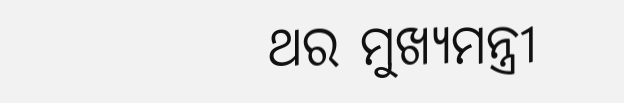ଥର ମୁଖ୍ୟମନ୍ତ୍ରୀ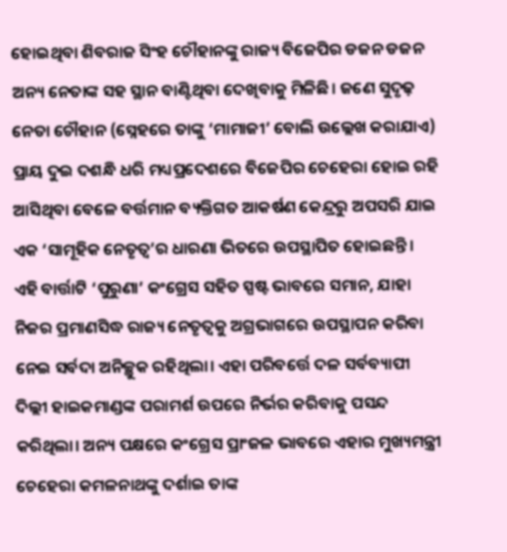ହୋଇଥିବା ଶିବରାଜ ସିଂହ ଚୌହାନଙ୍କୁ ରାଜ୍ୟ ବିଜେପିର ଡଜନ ଡଜନ ଅନ୍ୟ ନେତାଙ୍କ ସହ ସ୍ଥାନ ବାଣ୍ଟିଥିବା ଦେଖିବାକୁ ମିଳିଛି। ଜଣେ ସୁଦୃଢ଼ ନେତା ଚୌହାନ (ସ୍ନେହରେ ତାଙ୍କୁ ‘ମାମାଜୀ’ ବୋଲି ଉଲ୍ଲେଖ କରାଯାଏ) ପ୍ରାୟ ଦୁଇ ଦଶନ୍ଧି ଧରି ମଧ୍ୟପ୍ରଦେଶରେ ବିଜେପିର ଚେହେରା ହୋଇ ରହି ଆସିଥିବା ବେଳେ ବର୍ତ୍ତମାନ ବ୍ୟକ୍ତିଗତ ଆକର୍ଷଣ କେନ୍ଦ୍ରରୁ ଅପସରି ଯାଇ ଏକ ‘ସାମୂହିକ ନେତୃତ୍ବ’ର ଧାରଣା ଭିତରେ ଉପସ୍ଥାପିତ ହୋଇଛନ୍ତି। ଏହି ବାର୍ତ୍ତାଟି ‘ପୁରୁଣା’ କଂଗ୍ରେସ ସହିତ ସ୍ପଷ୍ଟ ଭାବରେ ସମାନ, ଯାହା ନିଜର ପ୍ରମାଣସିଦ୍ଧ ରାଜ୍ୟ ନେତୃତ୍ବକୁ ଅଗ୍ରଭାଗରେ ଉପସ୍ଥାପନ କରିବା ନେଇ ସର୍ବଦା ଅନିଚ୍ଛୁକ ରହିଥିଲା। ଏହା ପରିବର୍ତ୍ତେ ଦଳ ସର୍ବବ୍ୟାପୀ ଦିଲ୍ଲୀ ହାଇକମାଣ୍ଡଙ୍କ ପରାମର୍ଶ ଉପରେ ନିର୍ଭର କରିବାକୁ ପସନ୍ଦ କରିଥିଲା। ଅନ୍ୟ ପକ୍ଷରେ କଂଗ୍ରେସ ପ୍ରାଂଜଳ ଭାବରେ ଏହାର ମୁଖ୍ୟମନ୍ତ୍ରୀ ଚେହେରା କମଳନାଥଙ୍କୁ ଦର୍ଶାଇ ତାଙ୍କ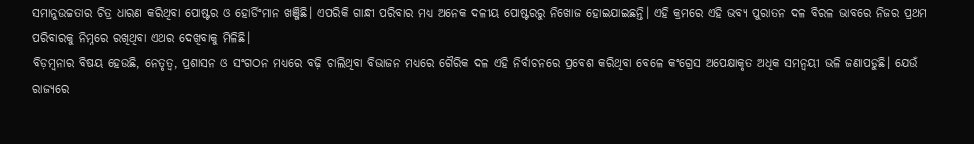ସମାନୁଉଚ୍ଚତାର ଚିତ୍ର ଧାରଣ କରିଥିବା ପୋଷ୍ଟର ଓ ହୋର୍ଡିଂମାନ ଖଞ୍ଜିଛି। ଏପରିକି ଗାନ୍ଧୀ ପରିବାର ମଧ୍ୟ ଅନେକ ଦଳୀୟ ପୋଷ୍ଟରରୁ ନିଖୋଜ ହୋଇଯାଇଛନ୍ତି। ଏହି କ୍ରମରେ ଏହି ଭବ୍ୟ ପୁରାତନ ଦଳ ବିରଳ ଭାବରେ ନିଜର ପ୍ରଥମ ପରିବାରକୁ ନିମ୍ନରେ ରଖିଥିବା ଏଥର ଦେଖିବାକୁ ମିଳିଛି।
ବିଡ଼ମ୍ବନାର ବିଷୟ ହେଉଛି, ନେତୃତ୍ବ, ପ୍ରଶାସନ ଓ ସଂଗଠନ ମଧ୍ୟରେ ବଢ଼ି ଚାଲିଥିବା ବିଭାଜନ ମଧ୍ୟରେ ଗୈରିକ ଦଳ ଏହି ନିର୍ବାଚନରେ ପ୍ରବେଶ କରିଥିବା ବେଳେ କଂଗ୍ରେସ ଅପେକ୍ଷାକୃତ ଅଧିକ ସମନ୍ବୟୀ ଭଳି ଜଣାପଡୁଛି। ଯେଉଁ ରାଜ୍ୟରେ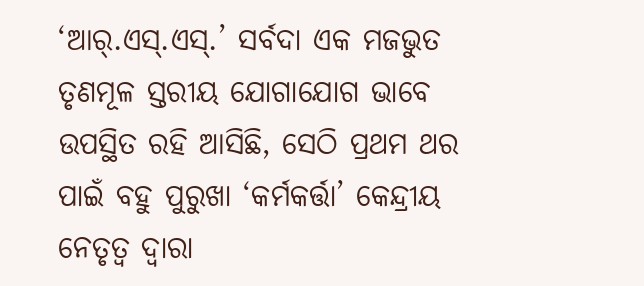‘ଆର୍.ଏସ୍.ଏସ୍.’ ସର୍ବଦା ଏକ ମଜଭୁତ ତୃଣମୂଳ ସ୍ତରୀୟ ଯୋଗାଯୋଗ ଭାବେ ଉପସ୍ଥିତ ରହି ଆସିଛି, ସେଠି ପ୍ରଥମ ଥର ପାଇଁ ବହୁ ପୁରୁଖା ‘କର୍ମକର୍ତ୍ତା’ କେନ୍ଦ୍ରୀୟ ନେତୃତ୍ବ ଦ୍ବାରା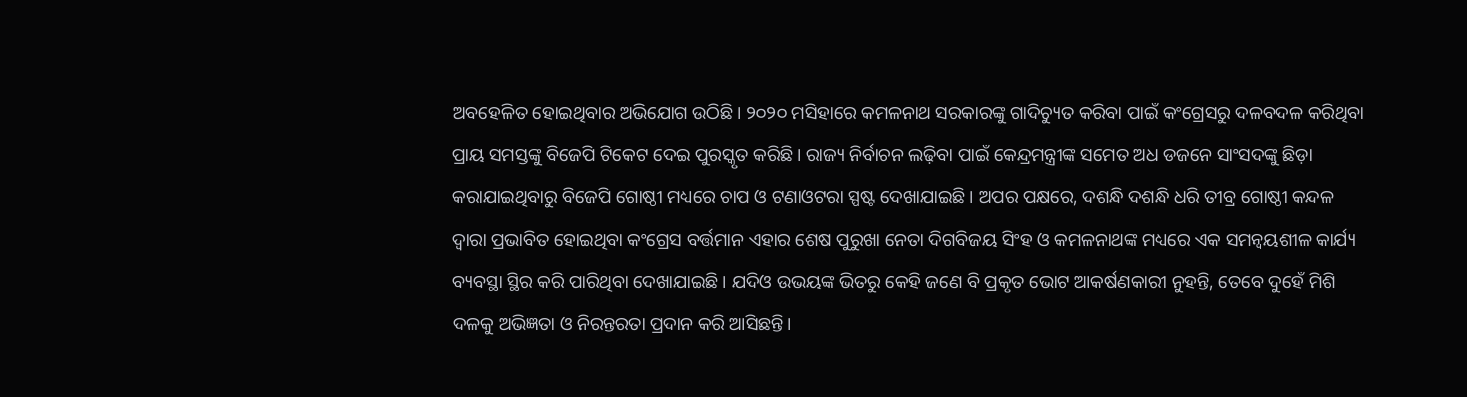ଅବହେଳିତ ହୋଇଥିବାର ଅଭିଯୋଗ ଉଠିଛି। ୨୦୨୦ ମସିହାରେ କମଳନାଥ ସରକାରଙ୍କୁ ଗାଦିଚ୍ୟୁତ କରିବା ପାଇଁ କଂଗ୍ରେସରୁ ଦଳବଦଳ କରିଥିବା ପ୍ରାୟ ସମସ୍ତଙ୍କୁ ବିଜେପି ଟିକେଟ ଦେଇ ପୁରସ୍କୃତ କରିଛି। ରାଜ୍ୟ ନିର୍ବାଚନ ଲଢ଼ିବା ପାଇଁ କେନ୍ଦ୍ରମନ୍ତ୍ରୀଙ୍କ ସମେତ ଅଧ ଡଜନେ ସାଂସଦଙ୍କୁ ଛିଡ଼ା କରାଯାଇଥିବାରୁ ବିଜେପି ଗୋଷ୍ଠୀ ମଧ୍ୟରେ ଚାପ ଓ ଟଣାଓଟରା ସ୍ପଷ୍ଟ ଦେଖାଯାଇଛି। ଅପର ପକ୍ଷରେ, ଦଶନ୍ଧି ଦଶନ୍ଧି ଧରି ତୀବ୍ର ଗୋଷ୍ଠୀ କନ୍ଦଳ ଦ୍ବାରା ପ୍ରଭାବିତ ହୋଇଥିବା କଂଗ୍ରେସ ବର୍ତ୍ତମାନ ଏହାର ଶେଷ ପୁରୁଖା ନେତା ଦିଗବିଜୟ ସିଂହ ଓ କମଳନାଥଙ୍କ ମଧ୍ୟରେ ଏକ ସମନ୍ବୟଶୀଳ କାର୍ଯ୍ୟ ବ୍ୟବସ୍ଥା ସ୍ଥିର କରି ପାରିଥିବା ଦେଖାଯାଇଛି। ଯଦିଓ ଉଭୟଙ୍କ ଭିତରୁ କେହି ଜଣେ ବି ପ୍ରକୃତ ଭୋଟ ଆକର୍ଷଣକାରୀ ନୁହନ୍ତି, ତେବେ ଦୁହେଁ ମିଶି ଦଳକୁ ଅଭିଜ୍ଞତା ଓ ନିରନ୍ତରତା ପ୍ରଦାନ କରି ଆସିଛନ୍ତି।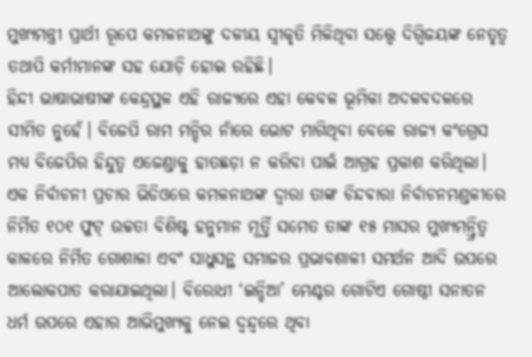ମୁଖ୍ୟମନ୍ତ୍ରୀ ପ୍ରାର୍ଥୀ ରୂପେ କମଳନାଥଙ୍କୁ ଦଳୀୟ ସ୍ବୀକୃତି ମିଳିଥିବା ସତ୍ତ୍ବେ ଦିଗ୍ବିଜୟଙ୍କ ନେତୃତ୍ବ ତଥାପି କର୍ମୀମାନଙ୍କ ସହ ଯୋଡ଼ି ହୋଇ ରହିଛି।
ହିନ୍ଦୀ ଭାଷାଭାଷୀଙ୍କ କେନ୍ଦ୍ରସ୍ଥଳ ଏହି ରାଜ୍ୟରେ ଏହା କେବଳ ଭୂମିକା ଅଦଳବଦଳରେ ସୀମିତ ନୁହେଁ। ବିଜେପି ରାମ ମନ୍ଦିର ନାଁରେ ଭୋଟ ମାଗିଥିବା ବେଳେ ରାଜ୍ୟ କଂଗ୍ରେସ ମଧ୍ୟ ବିଜେପିର ହିନ୍ଦୁତ୍ବ ଏଜେଣ୍ଡାକୁ ହାତଛଡ଼ା ନ କରିବା ପାଇଁ ଆଗ୍ରହ ପ୍ରକାଶ କରିଥିଲା। ଏକ ନିର୍ବାଚନୀ ପ୍ରଚାର ଭିଡିଓରେ କମଳନାଥଙ୍କ ଦ୍ବାରା ତାଙ୍କ ଚିନ୍ଦଵାରା ନିର୍ବାଚନମଣ୍ଡଳୀରେ ନିର୍ମିତ ୧୦୧ ଫୁଟ୍ ଉଚ୍ଚତା ବିଶିଷ୍ଟ ହନୁମାନ ମୂର୍ତ୍ତି ସମେତ ତାଙ୍କ ୧୫ ମାସର ମୁଖ୍ୟମନ୍ତ୍ରିତ୍ବ କାଳରେ ନିର୍ମିତ ଗୋଶାଳା ଏବଂ ସାଧୁସନ୍ଥ ସମାଜର ପ୍ରଭାବଶାଳୀ ସମର୍ଥନ ଆଦି ଉପରେ ଆଲୋକପାତ କରାଯାଇଥିଲା। ବିରୋଧୀ ‘ଇନ୍ଡିଆ’ ମେଣ୍ଟର ଗୋଟିଏ ଗୋଷ୍ଠୀ ସନାତନ ଧର୍ମ ଉପରେ ଏହାର ଆଭିମୁଖ୍ୟକୁ ନେଇ ଦ୍ବନ୍ଦ୍ବରେ ଥିବା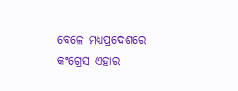ବେଳେ ମଧ୍ୟପ୍ରଦେଶରେ କଂଗ୍ରେସ ଏହାର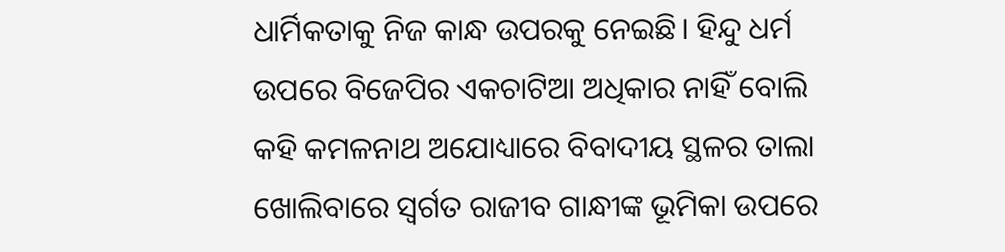ଧାର୍ମିକତାକୁ ନିଜ କାନ୍ଧ ଉପରକୁ ନେଇଛି। ହିନ୍ଦୁ ଧର୍ମ ଉପରେ ବିଜେପିର ଏକଚାଟିଆ ଅଧିକାର ନାହିଁ ବୋଲି କହି କମଳନାଥ ଅଯୋଧ୍ୟାରେ ବିବାଦୀୟ ସ୍ଥଳର ତାଲା ଖୋଲିବାରେ ସ୍ବର୍ଗତ ରାଜୀବ ଗାନ୍ଧୀଙ୍କ ଭୂମିକା ଉପରେ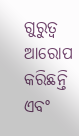ଗୁରୁତ୍ବ ଆରୋପ କରିଛନ୍ତି ଏବଂ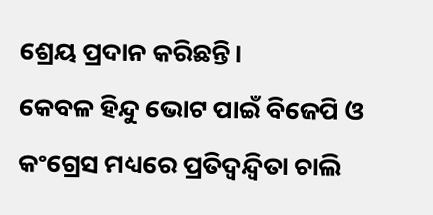ଶ୍ରେୟ ପ୍ରଦାନ କରିଛନ୍ତି।
କେବଳ ହିନ୍ଦୁ ଭୋଟ ପାଇଁ ବିଜେପି ଓ କଂଗ୍ରେସ ମଧ୍ୟରେ ପ୍ରତିଦ୍ବନ୍ଦ୍ବିତା ଚାଲି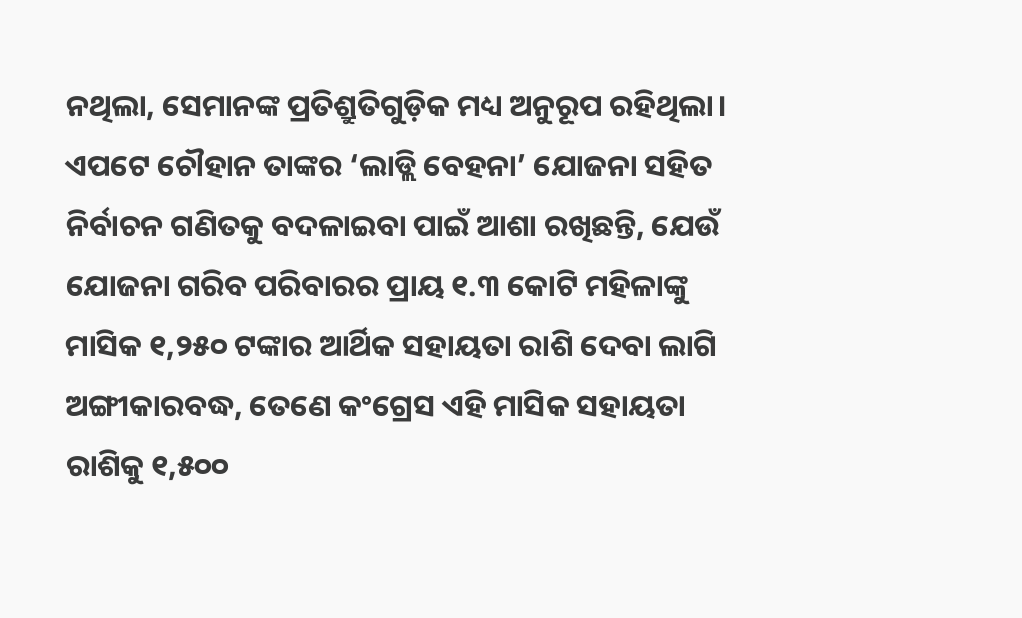ନଥିଲା, ସେମାନଙ୍କ ପ୍ରତିଶ୍ରୁତିଗୁଡ଼ିକ ମଧ୍ୟ ଅନୁରୂପ ରହିଥିଲା। ଏପଟେ ଚୌହାନ ତାଙ୍କର ‘ଲାଡ୍ଲି ବେହନା’ ଯୋଜନା ସହିତ ନିର୍ବାଚନ ଗଣିତକୁ ବଦଳାଇବା ପାଇଁ ଆଶା ରଖିଛନ୍ତି, ଯେଉଁ ଯୋଜନା ଗରିବ ପରିବାରର ପ୍ରାୟ ୧.୩ କୋଟି ମହିଳାଙ୍କୁ ମାସିକ ୧,୨୫୦ ଟଙ୍କାର ଆର୍ଥିକ ସହାୟତା ରାଶି ଦେବା ଲାଗି ଅଙ୍ଗୀକାରବଦ୍ଧ, ତେଣେ କଂଗ୍ରେସ ଏହି ମାସିକ ସହାୟତା ରାଶିକୁ ୧,୫୦୦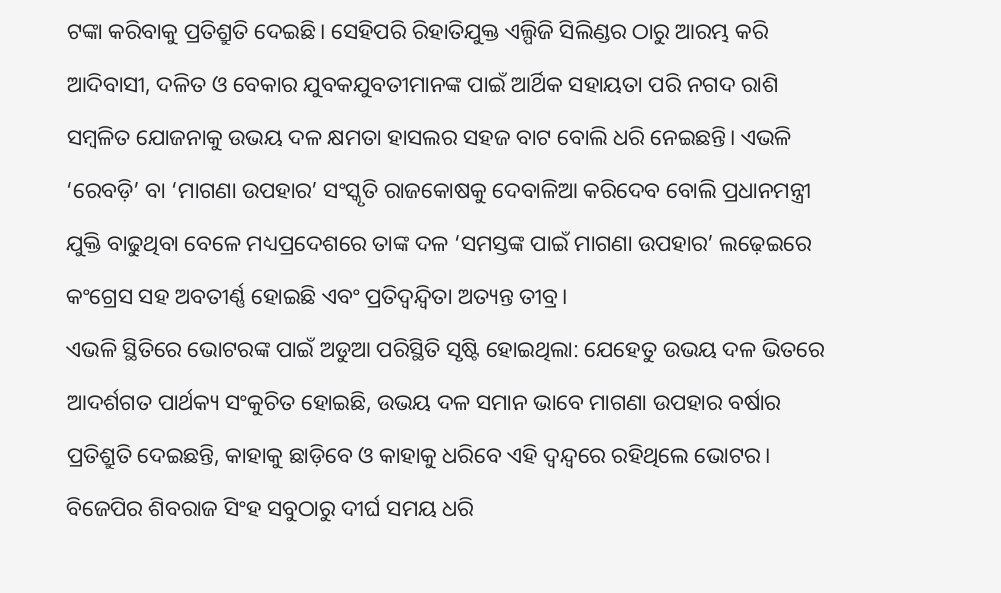ଟଙ୍କା କରିବାକୁ ପ୍ରତିଶ୍ରୁତି ଦେଇଛି। ସେହିପରି ରିହାତିଯୁକ୍ତ ଏଲ୍ପିଜି ସିଲିଣ୍ଡର ଠାରୁ ଆରମ୍ଭ କରି ଆଦିବାସୀ, ଦଳିତ ଓ ବେକାର ଯୁବକଯୁବତୀମାନଙ୍କ ପାଇଁ ଆର୍ଥିକ ସହାୟତା ପରି ନଗଦ ରାଶି ସମ୍ବଳିତ ଯୋଜନାକୁ ଉଭୟ ଦଳ କ୍ଷମତା ହାସଲର ସହଜ ବାଟ ବୋଲି ଧରି ନେଇଛନ୍ତି। ଏଭଳି ‘ରେବଡ଼ି’ ବା ‘ମାଗଣା ଉପହାର’ ସଂସ୍କୃତି ରାଜକୋଷକୁ ଦେବାଳିଆ କରିଦେବ ବୋଲି ପ୍ରଧାନମନ୍ତ୍ରୀ ଯୁକ୍ତି ବାଢୁଥିବା ବେଳେ ମଧ୍ୟପ୍ରଦେଶରେ ତାଙ୍କ ଦଳ ‘ସମସ୍ତଙ୍କ ପାଇଁ ମାଗଣା ଉପହାର’ ଲଢ଼େଇରେ କଂଗ୍ରେସ ସହ ଅବତୀର୍ଣ୍ଣ ହୋଇଛି ଏବଂ ପ୍ରତିଦ୍ବନ୍ଦ୍ବିତା ଅତ୍ୟନ୍ତ ତୀବ୍ର।
ଏଭଳି ସ୍ଥିତିରେ ଭୋଟରଙ୍କ ପାଇଁ ଅଡୁଆ ପରିସ୍ଥିତି ସୃଷ୍ଟି ହୋଇଥିଲା: ଯେହେତୁ ଉଭୟ ଦଳ ଭିତରେ ଆଦର୍ଶଗତ ପାର୍ଥକ୍ୟ ସଂକୁଚିତ ହୋଇଛି, ଉଭୟ ଦଳ ସମାନ ଭାବେ ମାଗଣା ଉପହାର ବର୍ଷାର ପ୍ରତିଶ୍ରୁତି ଦେଇଛନ୍ତି, କାହାକୁ ଛାଡ଼ିବେ ଓ କାହାକୁ ଧରିବେ ଏହି ଦ୍ବନ୍ଦ୍ବରେ ରହିଥିଲେ ଭୋଟର। ବିଜେପିର ଶିବରାଜ ସିଂହ ସବୁଠାରୁ ଦୀର୍ଘ ସମୟ ଧରି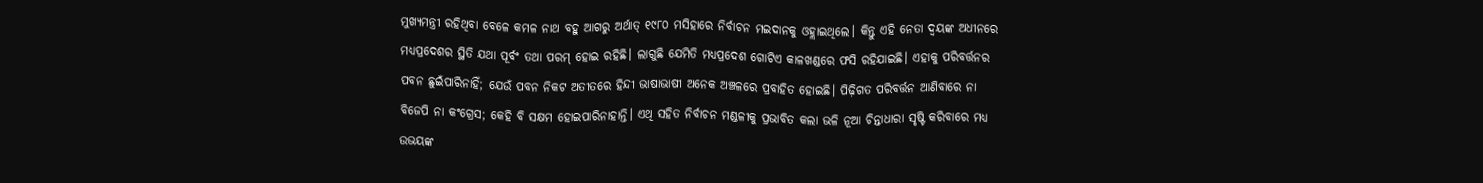ମୁଖ୍ୟମନ୍ତ୍ରୀ ରହିଥିବା ବେଳେ କମଳ ନାଥ ବହୁ ଆଗରୁ ଅର୍ଥାତ୍ ୧୯୮୦ ମସିହାରେ ନିର୍ବାଚନ ମଇଦାନକୁ ଓହ୍ଲାଇଥିଲେ। କିନ୍ତୁ ଏହି ନେତା ଦ୍ବୟଙ୍କ ଅଧୀନରେ ମଧ୍ୟପ୍ରଦେଶର ସ୍ଥିତି ଯଥା ପୂର୍ବଂ ତଥା ପରମ୍ ହୋଇ ରହିଛି। ଲାଗୁଛି ଯେମିତି ମଧ୍ୟପ୍ରଦେଶ ଗୋଟିଏ କାଳଖଣ୍ଡରେ ଫସି ରହିଯାଇଛି। ଏହାକୁ ପରିବର୍ତ୍ତନର ପବନ ଛୁଇଁପାରିନାହିଁ; ଯେଉଁ ପବନ ନିକଟ ଅତୀତରେ ହିନ୍ଦୀ ଭାଷାଭାଷୀ ଅନେକ ଅଞ୍ଚଳରେ ପ୍ରବାହିତ ହୋଇଛି। ପିଢ଼ିଗତ ପରିବର୍ତ୍ତନ ଆଣିବାରେ ନା ବିଜେପି ନା କଂଗ୍ରେସ; କେହି ବି ସକ୍ଷମ ହୋଇପାରିନାହାନ୍ତି। ଏଥି ସହିତ ନିର୍ବାଚନ ମଣ୍ଡଳୀକୁ ପ୍ରଭାବିତ କଲା ଭଳି ନୂଆ ଚିନ୍ତାଧାରା ସୃଷ୍ଟି କରିବାରେ ମଧ୍ୟ ଉଭୟଙ୍କ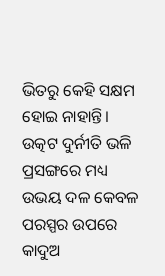ଭିତରୁ କେହି ସକ୍ଷମ ହୋଇ ନାହାନ୍ତି। ଉତ୍କଟ ଦୁର୍ନୀତି ଭଳି ପ୍ରସଙ୍ଗରେ ମଧ୍ୟ ଉଭୟ ଦଳ କେବଳ ପରସ୍ପର ଉପରେ କାଦୁଅ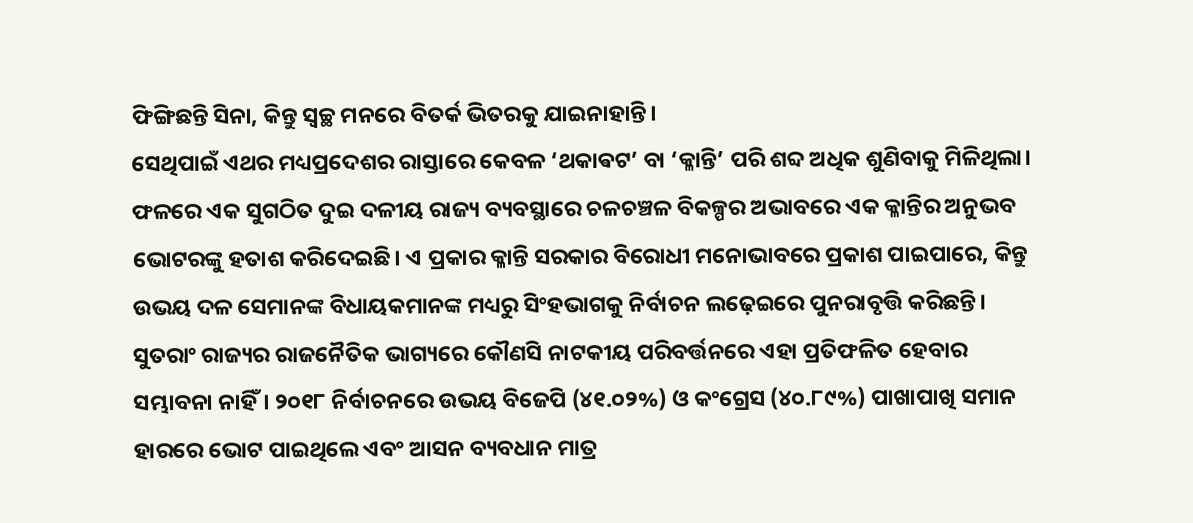ଫିଙ୍ଗିଛନ୍ତି ସିନା, କିନ୍ତୁ ସ୍ବଚ୍ଛ ମନରେ ବିତର୍କ ଭିତରକୁ ଯାଇନାହାନ୍ତି।
ସେଥିପାଇଁ ଏଥର ମଧ୍ୟପ୍ରଦେଶର ରାସ୍ତାରେ କେବଳ ‘ଥକାଵଟ’ ବା ‘କ୍ଳାନ୍ତି’ ପରି ଶବ୍ଦ ଅଧିକ ଶୁଣିବାକୁ ମିଳିଥିଲା। ଫଳରେ ଏକ ସୁଗଠିତ ଦୁଇ ଦଳୀୟ ରାଜ୍ୟ ବ୍ୟବସ୍ଥାରେ ଚଳଚଞ୍ଚଳ ବିକଳ୍ପର ଅଭାବରେ ଏକ କ୍ଳାନ୍ତିର ଅନୁଭବ ଭୋଟରଙ୍କୁ ହତାଶ କରିଦେଇଛି। ଏ ପ୍ରକାର କ୍ଳାନ୍ତି ସରକାର ବିରୋଧୀ ମନୋଭାବରେ ପ୍ରକାଶ ପାଇପାରେ, କିନ୍ତୁ ଉଭୟ ଦଳ ସେମାନଙ୍କ ବିଧାୟକମାନଙ୍କ ମଧ୍ୟରୁ ସିଂହଭାଗକୁ ନିର୍ବାଚନ ଲଢ଼େଇରେ ପୁନରାବୃତ୍ତି କରିଛନ୍ତି। ସୁତରାଂ ରାଜ୍ୟର ରାଜନୈତିକ ଭାଗ୍ୟରେ କୌଣସି ନାଟକୀୟ ପରିବର୍ତ୍ତନରେ ଏହା ପ୍ରତିଫଳିତ ହେବାର ସମ୍ଭାବନା ନାହିଁ। ୨୦୧୮ ନିର୍ବାଚନରେ ଉଭୟ ବିଜେପି (୪୧.୦୨%) ଓ କଂଗ୍ରେସ (୪୦.୮୯%) ପାଖାପାଖି ସମାନ ହାରରେ ଭୋଟ ପାଇଥିଲେ ଏବଂ ଆସନ ବ୍ୟବଧାନ ମାତ୍ର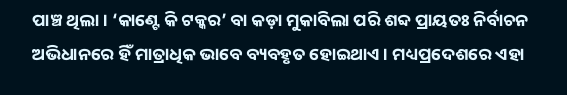ପାଞ୍ଚ ଥିଲା। ‘କାଣ୍ଟେ କି ଟକ୍କର’ ବା କଡ଼ା ମୁକାବିଲା ପରି ଶବ୍ଦ ପ୍ରାୟତଃ ନିର୍ବାଚନ ଅଭିଧାନରେ ହିଁ ମାତ୍ରାଧିକ ଭାବେ ବ୍ୟବହୃତ ହୋଇଥାଏ। ମଧ୍ୟପ୍ରଦେଶରେ ଏହା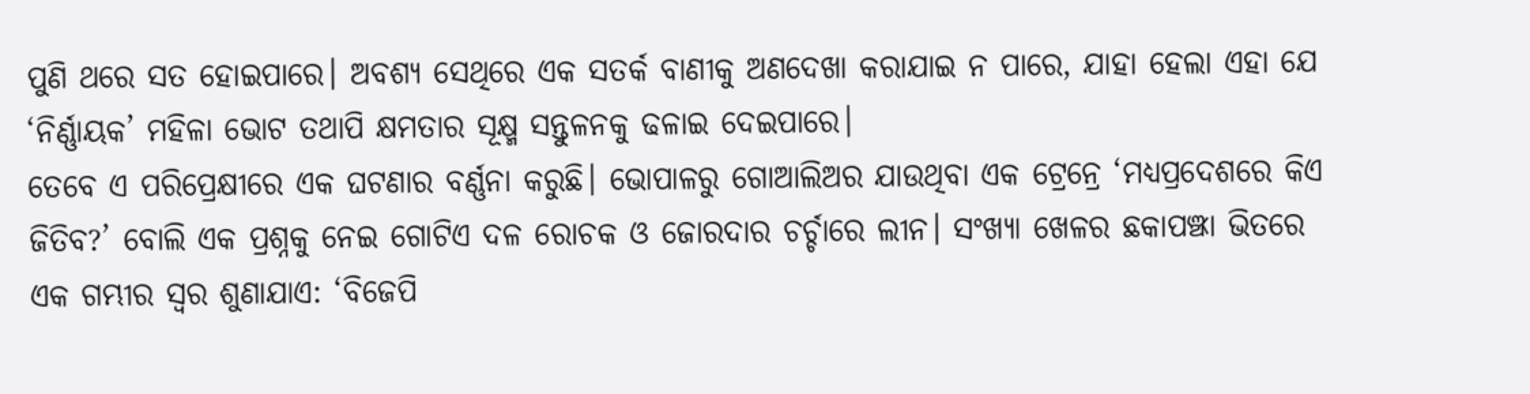ପୁଣି ଥରେ ସତ ହୋଇପାରେ। ଅବଶ୍ୟ ସେଥିରେ ଏକ ସତର୍କ ବାଣୀକୁ ଅଣଦେଖା କରାଯାଇ ନ ପାରେ, ଯାହା ହେଲା ଏହା ଯେ ‘ନିର୍ଣ୍ଣାୟକ’ ମହିଳା ଭୋଟ ତଥାପି କ୍ଷମତାର ସୂକ୍ଷ୍ମ ସନ୍ତୁଳନକୁ ଢଳାଇ ଦେଇପାରେ।
ତେବେ ଏ ପରିପ୍ରେକ୍ଷୀରେ ଏକ ଘଟଣାର ବର୍ଣ୍ଣନା କରୁଛି। ଭୋପାଳରୁ ଗୋଆଲିଅର ଯାଉଥିବା ଏକ ଟ୍ରେନ୍ରେ ‘ମଧ୍ୟପ୍ରଦେଶରେ କିଏ ଜିତିବ?’ ବୋଲି ଏକ ପ୍ରଶ୍ନକୁ ନେଇ ଗୋଟିଏ ଦଳ ରୋଚକ ଓ ଜୋରଦାର ଚର୍ଚ୍ଚାରେ ଲୀନ। ସଂଖ୍ୟା ଖେଳର ଛକାପଞ୍ଝା ଭିତରେ ଏକ ଗମ୍ଭୀର ସ୍ବର ଶୁଣାଯାଏ: ‘ବିଜେପି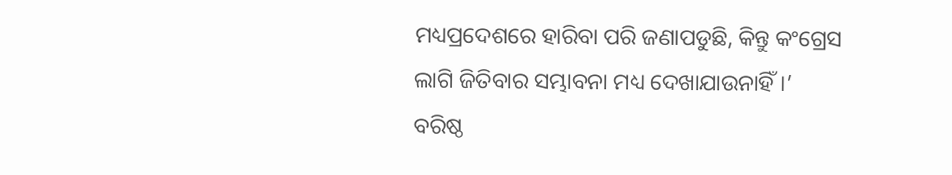ମଧ୍ୟପ୍ରଦେଶରେ ହାରିବା ପରି ଜଣାପଡୁଛି, କିନ୍ତୁ କଂଗ୍ରେସ ଲାଗି ଜିତିବାର ସମ୍ଭାବନା ମଧ୍ୟ ଦେଖାଯାଉନାହିଁ।’
ବରିଷ୍ଠ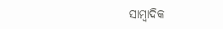ସାମ୍ବାଦିକ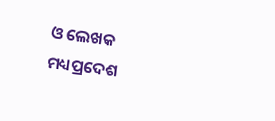ଓ ଲେଖକ
ମଧ୍ୟପ୍ରଦେଶ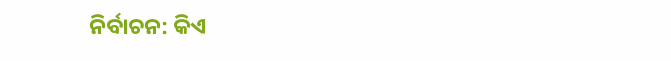ନିର୍ବାଚନ: କିଏ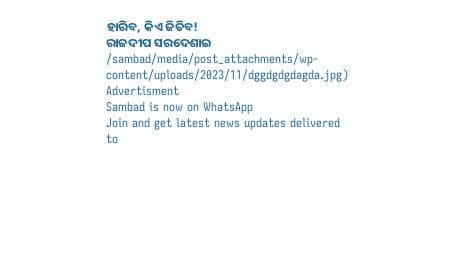ହାରିବ, କିଏ ଜିତିବ!
ରାଜଦୀପ ସରଦେଶାଇ
/sambad/media/post_attachments/wp-content/uploads/2023/11/dggdgdgdagda.jpg)
Advertisment
Sambad is now on WhatsApp
Join and get latest news updates delivered to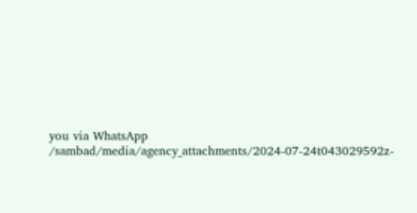you via WhatsApp
/sambad/media/agency_attachments/2024-07-24t043029592z-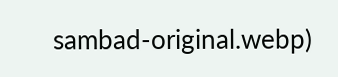sambad-original.webp)